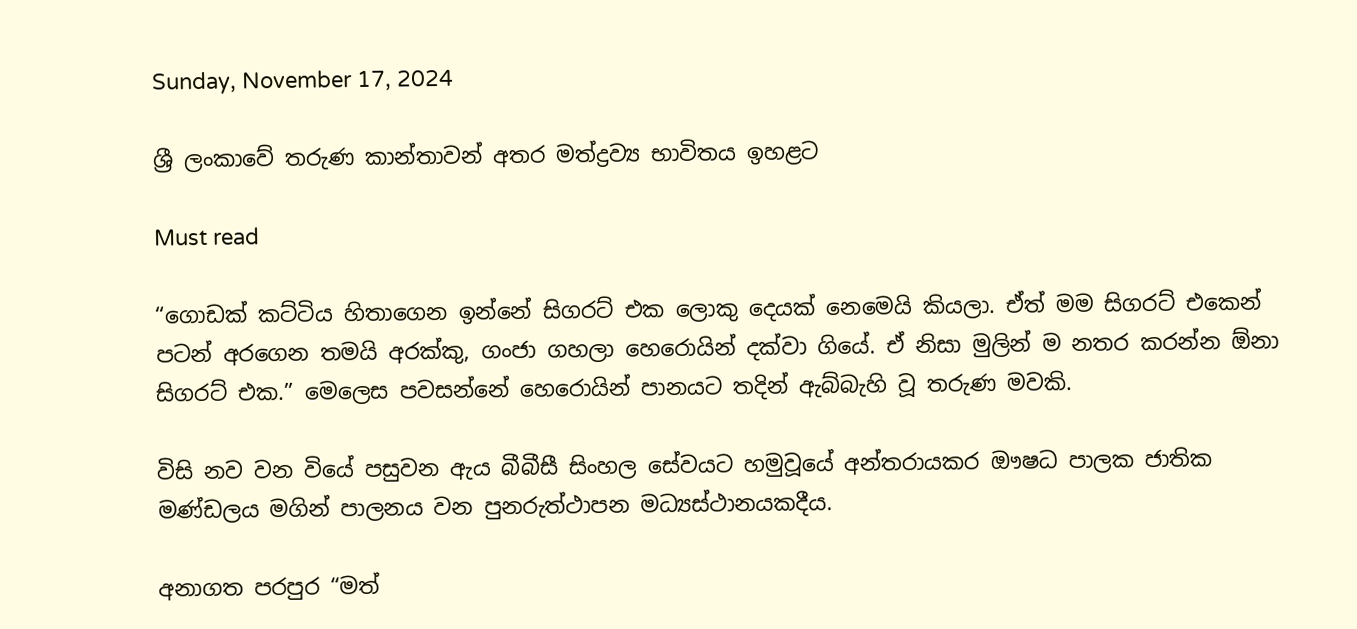Sunday, November 17, 2024

ශ්‍රී ලංකාවේ තරුණ කාන්තාවන් අතර මත්ද්‍රව්‍ය භාවිතය ඉහළට

Must read

“ගොඩක් කට්ටිය හිතාගෙන ඉන්නේ සිගරට් එක ලොකු දෙයක් නෙමෙයි කියලා. ඒත් මම සිගරට් එකෙන් පටන් අරගෙන තමයි අරක්කු, ගංජා ගහලා හෙරොයින් දක්වා ගියේ. ඒ නිසා මුලින් ම නතර කරන්න ඕනා සිගරට් එක.” මෙලෙස පවසන්නේ හෙරොයින් පානයට තදින් ඇබ්බැහි වූ තරුණ මවකි.

විසි නව වන වියේ පසුවන ඇය බීබීසී සිංහල සේවයට හමුවූයේ අන්තරායකර ඖෂධ පාලක ජාතික මණ්ඩලය මගින් පාලනය වන පුනරුත්ථාපන මධ්‍යස්ථානයකදීය.

අනාගත පරපුර “මත්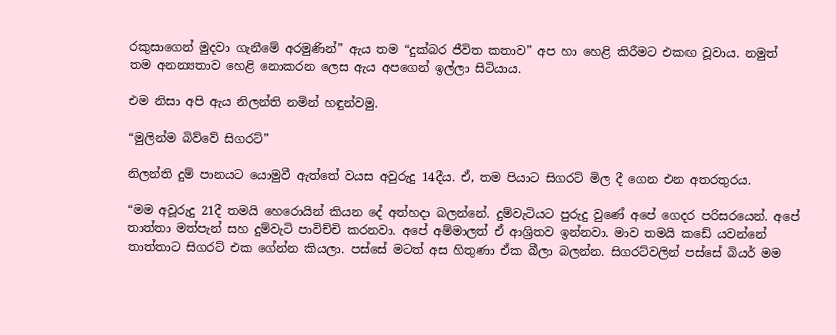රකුසාගෙන් මුදවා ගැනීමේ අරමුණින්” ඇය තම “දුක්බර ජීවිත කතාව” අප හා හෙළි කිරීමට එකඟ වූවාය. නමුත් තම අනන්‍යතාව හෙළි නොකරන ලෙස ඇය අපගෙන් ඉල්ලා සිටියාය.

එම නිසා අපි ඇය නිලන්ති නමින් හඳුන්වමු.

“මුලින්ම බිව්වේ සිගරට්”

නිලන්ති දුම් පානයට යොමුවී ඇත්තේ වයස අවුරුදු 14දීය. ඒ, තම පියාට සිගරට් මිල දී ගෙන එන අතරතුරය.

“මම අවූරුදු 21දී තමයි හෙරොයින් කියන දේ අත්හදා බලන්නේ. දුම්වැටියට පුරුදු වුණේ අපේ ගෙදර පරිසරයෙන්. අපේ තාත්තා මත්පැන් සහ දුම්වැටි පාවිච්චි කරනවා. අපේ අම්මාලත් ඒ ආශ්‍රිතව ඉන්නවා. මාව තමයි කඩේ යවන්නේ තාත්තාට සිගරට් එක ගේන්න කියලා. පස්සේ මටත් අස හිතුණා ඒක බීලා බලන්න. සිගරට්වලින් පස්සේ බියර් මම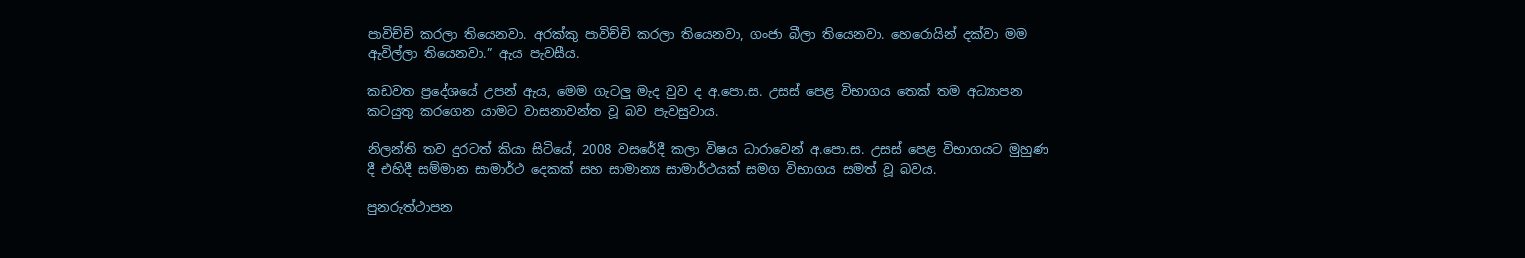පාවිච්චි කරලා තියෙනවා. අරක්කු පාවිච්චි කරලා තියෙනවා, ගංජා බීලා තියෙනවා. හෙරොයින් දක්වා මම ඇවිල්ලා තියෙනවා.” ඇය පැවසීය.

කඩවත ප්‍රදේශයේ උපන් ඇය, මෙම ගැටලු මැද වුව ද අ.පො.ස. උසස් පෙළ විභාගය තෙක් තම අධ්‍යාපන කටයුතු කරගෙන යාමට වාසනාවන්ත වූ බව පැවසුවාය.

නිලන්ති තව දුරටත් කියා සිටියේ, 2008 වසරේදී කලා විෂය ධාරාවෙන් අ.පො.ස. උසස් පෙළ විභාගයට මුහුණ දී එහිදී සම්මාන සාමාර්ථ දෙකක් සහ සාමාන්‍ය සාමාර්ථයක් සමග විභාගය සමත් වූ බවය.

පුනරුත්ථාපන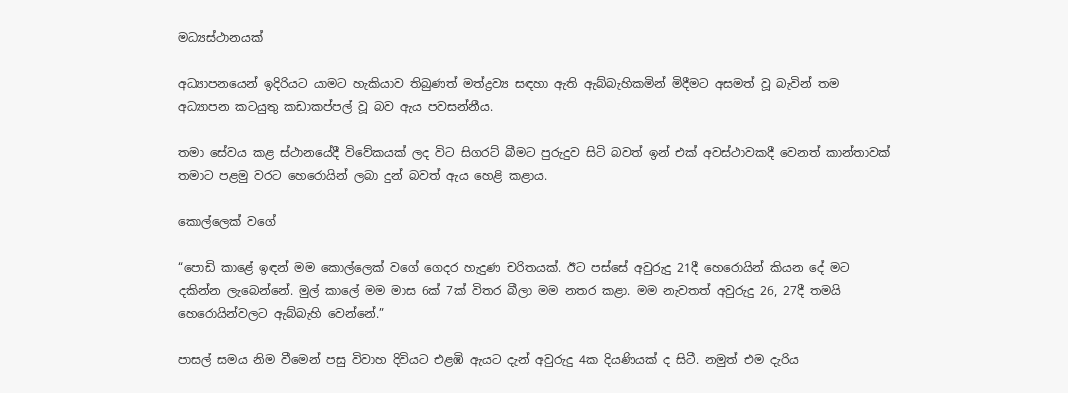මධ්‍යස්ථානයක්

අධ්‍යාපනයෙන් ඉදිරියට යාමට හැකියාව තිබුණත් මත්ද්‍රව්‍ය සඳහා ඇති ඇබ්බැහිකමින් මිදීමට අසමත් වූ බැවින් තම අධ්‍යාපන කටයුතු කඩාකප්පල් වූ බව ඇය පවසන්නීය.

තමා සේවය කළ ස්ථානයේදී විවේකයක් ලද විට සිගරට් බීමට පුරුදුව සිටි බවත් ඉන් එක් අවස්ථාවකදී වෙනත් කාන්තාවක් තමාට පළමු වරට හෙරොයින් ලබා දුන් බවත් ඇය හෙළි කළාය.

කොල්ලෙක් වගේ

“පොඩි කාළේ ඉඳන් මම කොල්ලෙක් වගේ ගෙදර හැදුණ චරිතයක්. ඊට පස්සේ අවුරුදු 21දී හෙරොයින් කියන දේ මට දකින්න ලැබෙන්නේ. මුල් කාලේ මම මාස 6ක් 7ක් විතර බීලා මම නතර කළා. මම නැවතත් අවුරුදු 26, 27දී තමයි හෙරොයින්වලට ඇබ්බැහි වෙන්නේ.”

පාසල් සමය නිම වීමෙන් පසු විවාහ දිවියට එළඹි ඇයට දැන් අවුරුදු 4ක දියණියක් ද සිටී. නමුත් එම දැරිය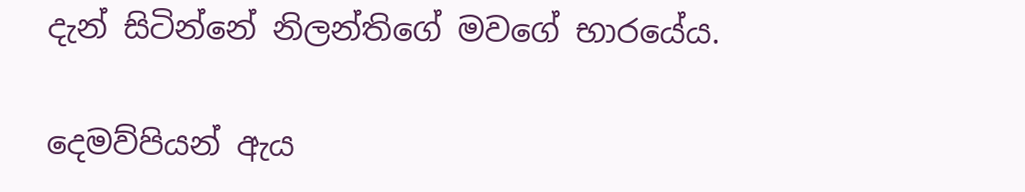දැන් සිටින්නේ නිලන්තිගේ මවගේ භාරයේය.

දෙමව්පියන් ඇය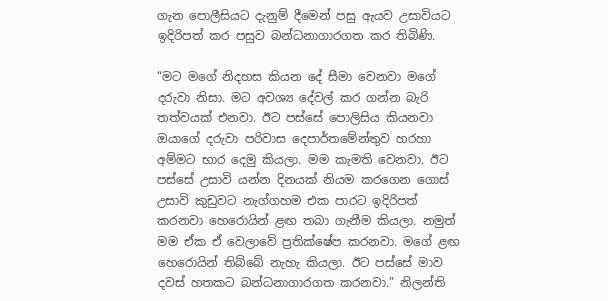ගැන පොලීසියට දැනුම් දීමෙන් පසු ඇයව උසාවියට ඉදිරිපත් කර පසුව බන්ධනාගාරගත කර තිබිණි.

“මට මගේ නිදහස කියන දේ සීමා වෙනවා මගේ දරුවා නිසා. මට අවශ්‍ය දේවල් කර ගන්න බැරි තත්වයක් එනවා. ඊට පස්සේ පොලිසිය කියනවා ඔයාගේ දරුවා පරිවාස දෙපාර්තමේන්තුව හරහා අම්මට භාර දෙමු කියලා. මම කැමති වෙනවා. ඊට පස්සේ උසාවි යන්න දිනයක් නියම කරගෙන ගොස් උසාවි කුඩුවට නැග්ගහම එක පාරට ඉදිරිපත් කරනවා හෙරොයින් ළඟ තබා ගැනීම කියලා. නමුත් මම ඒක ඒ වෙලාවේ ප්‍රතික්ෂේප කරනවා. මගේ ළඟ හෙරොයින් තිබ්බේ නැහැ කියලා. ඊට පස්සේ මාව දවස් හතකට බන්ධනාගාරගත කරනවා.” නිලන්ති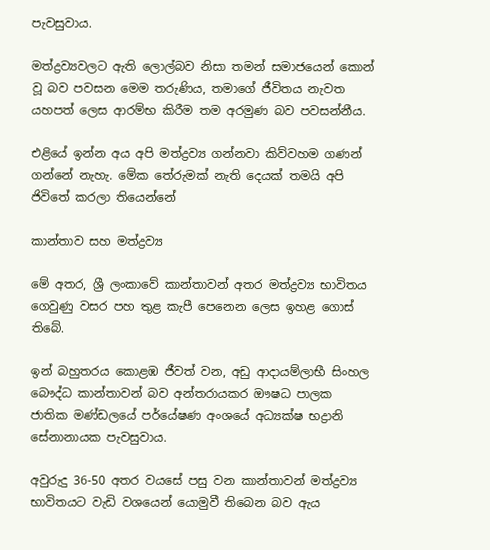පැවසුවාය.

මත්ද්‍රව්‍යවලට ඇති ලොල්බව නිසා තමන් සමාජයෙන් කොන් වූ බව පවසන මෙම තරුණිය, තමාගේ ජීවිතය නැවත යහපත් ලෙස ආරම්භ කිරීම තම අරමුණ බව පවසන්නීය.

එළියේ ඉන්න අය අපි මත්ද්‍රව්‍ය ගන්නවා කිව්වහම ගණන් ගන්නේ නැහැ. මේක තේරුමක් නැති දෙයක් තමයි අපි ජිවිතේ කරලා තියෙන්නේ

කාන්තාව සහ මත්ද්‍රව්‍ය

මේ අතර, ශ්‍රී ලංකාවේ කාන්තාවන් අතර මත්ද්‍රව්‍ය භාවිතය ගෙවුණු වසර පහ තුළ කැපී පෙනෙන ලෙස ඉහළ ගොස් තිබේ.

ඉන් බහුතරය කොළඹ ජීවත් වන, අඩු ආදායම්ලාභී සිංහල බෞද්ධ කාන්තාවන් බව අන්තරායකර ඖෂධ පාලක ජාතික මණ්ඩලයේ පර්යේෂණ අංශයේ අධ්‍යක්ෂ භද්‍රානි සේනානායක පැවසුවාය.

අවුරුදු 36-50 අතර වයසේ පසු වන කාන්තාවන් මත්ද්‍රව්‍ය භාවිතයට වැඩි වශයෙන් යොමුවී තිබෙන බව ඇය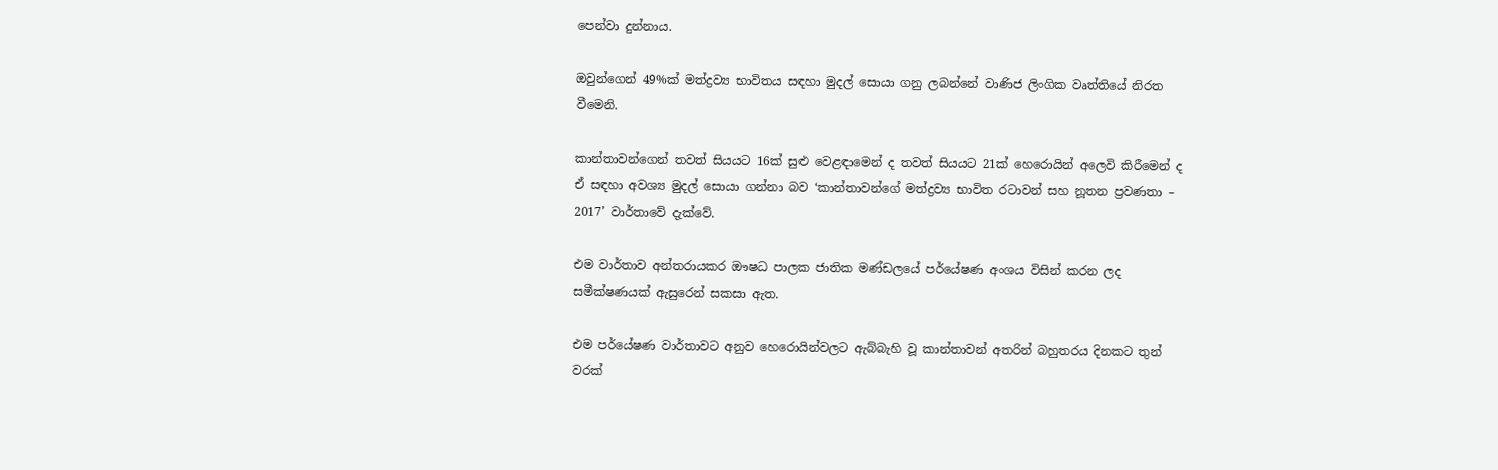පෙන්වා දුන්නාය.

ඔවුන්ගෙන් 49%ක් මත්ද්‍රව්‍ය භාවිතය සඳහා මුදල් සොයා ගනු ලබන්නේ වාණිජ ලිංගික වෘත්තියේ නිරත වීමෙනි.

කාන්තාවන්ගෙන් තවත් සියයට 16ක් සුළු වෙළඳාමෙන් ද තවත් සියයට 21ක් හෙරොයින් අලෙවි කිරීමෙන් ද ඒ සඳහා අවශ්‍ය මුදල් සොයා ගන්නා බව ‘කාන්තාවන්ගේ මත්ද්‍රව්‍ය භාවිත රටාවන් සහ නූතන ප්‍රවණතා – 2017’ වාර්තාවේ දැක්වේ.

එම වාර්තාව අන්තරායකර ඖෂධ පාලක ජාතික මණ්ඩලයේ පර්යේෂණ අංශය විසින් කරන ලද සමීක්ෂණයක් ඇසුරෙන් සකසා ඇත.

එම පර්යේෂණ වාර්තාවට අනුව හෙරොයින්වලට ඇබ්බැහි වූ කාන්තාවන් අතරින් බහුතරය දිනකට තුන් වරක්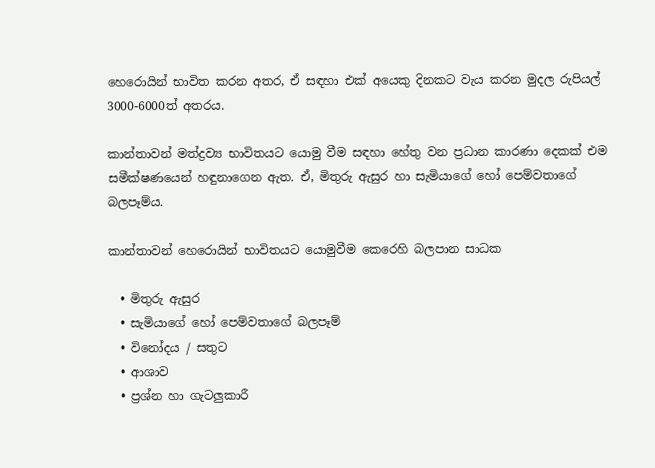හෙරොයින් භාවිත කරන අතර, ඒ සඳහා එක් අයෙකු දිනකට වැය කරන මුදල රුපියල් 3000-6000ත් අතරය.

කාන්තාවන් මත්ද්‍රව්‍ය භාවිතයට යොමු වීම සඳහා හේතු වන ප්‍රධාන කාරණා දෙකක් එම සමීක්ෂණයෙන් හඳුනාගෙන ඇත. ඒ, මිතුරු ඇසුර හා සැමියාගේ හෝ පෙම්වතාගේ බලපෑම්ය.

කාන්තාවන් හෙරොයින් භාවිතයට යොමුවීම කෙරෙහි බලපාන සාධක

  • මිතුරු ඇසුර
  • සැමියාගේ හෝ පෙම්වතාගේ බලපෑම්
  • විනෝදය / සතුට
  • ආශාව
  • ප්‍රශ්න හා ගැටලුකාරී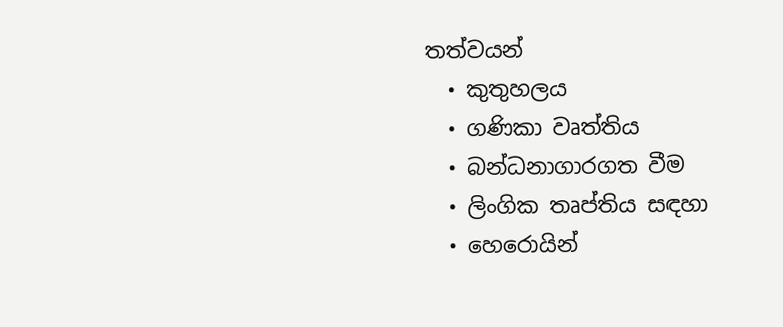තත්වයන්
  • කුතුහලය
  • ගණිකා වෘත්තිය
  • බන්ධනාගාරගත වීම
  • ලිංගික තෘප්තිය සඳහා
  • හෙරොයින්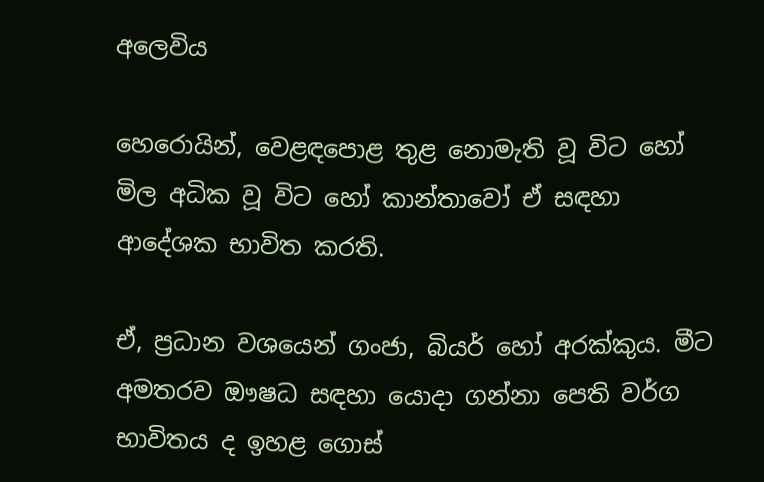අලෙවිය

හෙරොයින්, වෙළඳපොළ තුළ නොමැති වූ විට හෝ මිල අධික වූ විට හෝ කාන්තාවෝ ඒ සඳහා ආදේශක භාවිත කරති.

ඒ, ප්‍රධාන වශයෙන් ගංජා, බියර් හෝ අරක්කුය. මීට අමතරව ඖෂධ සඳහා යොදා ගන්නා පෙති වර්ග භාවිතය ද ඉහළ ගොස්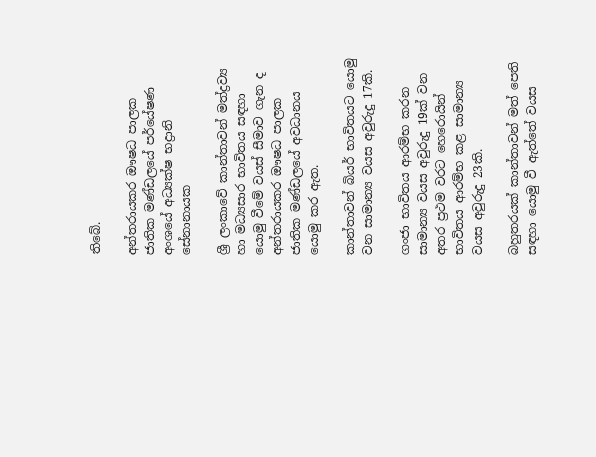තිබේ.

අන්තරායකර ඖෂධ පාලක ජාතික මණ්ඩලයේ පර්යේෂණ අංශයේ අධ්‍යක්ෂ භද්‍රානි සේනානායක

ශ්‍රී ලංකාවේ කාන්තාවන් මත්ද්‍රව්‍ය හා මධ්‍යසාර භාවිතය සඳහා යොමු වීමේ වයස් සීමාව ගැන ද අන්තරායකර ඖෂධ පාලක ජාතික මණ්ඩලයේ අවධානය යොමු කර ඇත.

කාන්තාවන් බියර් භාවිතයට යොමු වන සාමාන්‍ය වයස අවුරුදු 17කි.

ගංජා භාවිතය ආරම්භ කරන සාමාන්‍ය වයස අවුරුදු 19ක් වන අතර ප්‍රථම වරට හෙරොයින් භාවිතය ආරම්භ කළ සාමාන්‍ය වයස අවුරුදු 23කි.

බහුතරයක් කාන්තාවන් මත් පෙති සඳහා යොමු වී ඇත්තේ වයස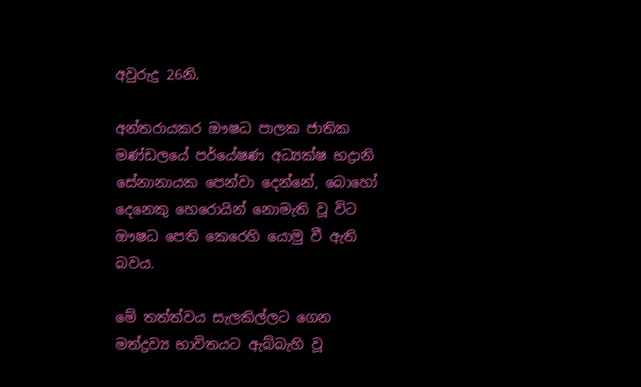අවුරුදු 26නි.

අන්තරායකර ඖෂධ පාලක ජාතික මණ්ඩලයේ පර්යේෂණ අධ්‍යක්ෂ භද්‍රානි සේනානායක පෙන්වා දෙන්නේ, බොහෝ දෙනෙකු හෙරොයින් නොමැති වූ විට ඖෂධ පෙති කෙරෙහි යොමු වී ඇති බවය.

මේ තත්ත්වය සැලකිල්ලට ගෙන මත්ද්‍රව්‍ය භාවිතයට ඇබ්බැහි වූ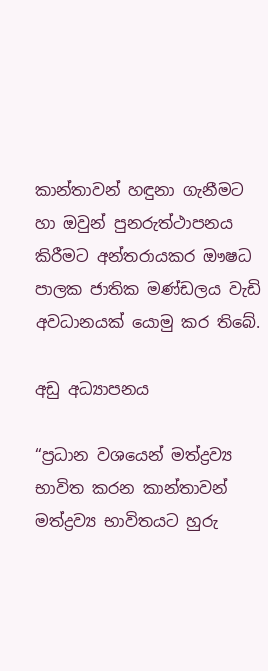කාන්තාවන් හඳුනා ගැනීමට හා ඔවුන් පුනරුත්ථාපනය කිරීමට අන්තරායකර ඖෂධ පාලක ජාතික මණ්ඩලය වැඩි අවධානයක් යොමු කර තිබේ.

අඩු අධ්‍යාපනය

“ප්‍රධාන වශයෙන් මත්ද්‍රව්‍ය භාවිත කරන කාන්තාවන් මත්ද්‍රව්‍ය භාවිතයට හුරු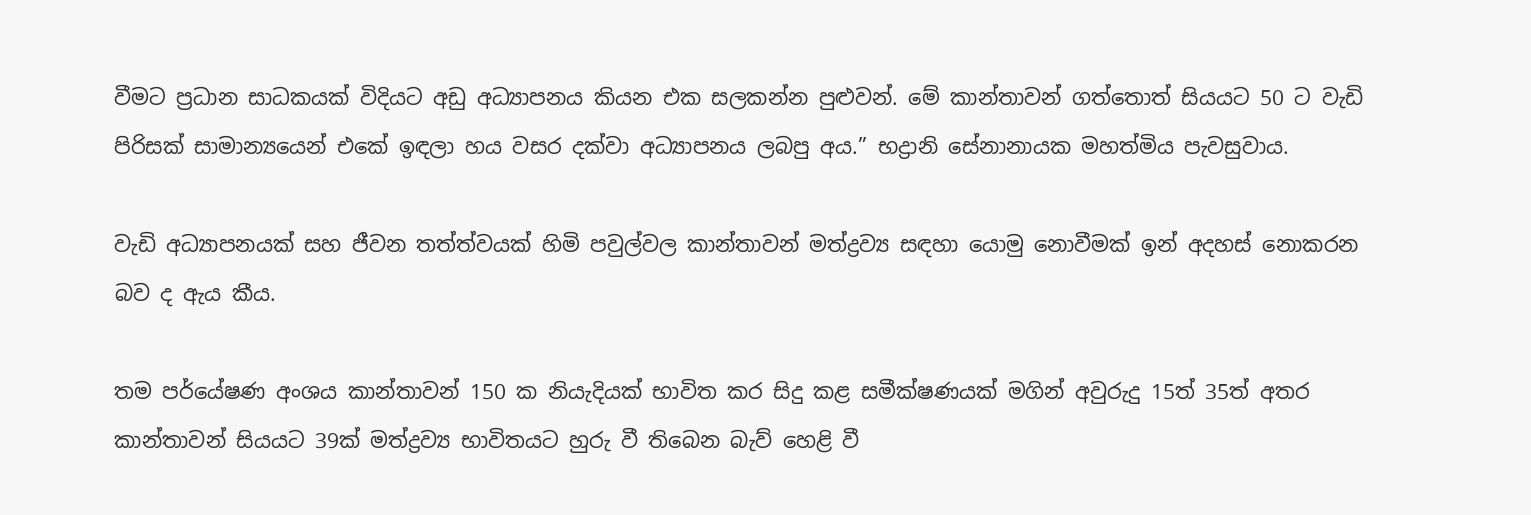වීමට ප්‍රධාන සාධකයක් විදියට අඩු අධ්‍යාපනය කියන එක සලකන්න පුළුවන්. මේ කාන්තාවන් ගත්තොත් සියයට 50 ට වැඩි පිරිසක් සාමාන්‍යයෙන් එකේ ඉඳලා හය වසර දක්වා අධ්‍යාපනය ලබපු අය.” භද්‍රානි සේනානායක මහත්මිය පැවසුවාය.

වැඩි අධ්‍යාපනයක් සහ ජීවන තත්ත්වයක් හිමි පවුල්වල කාන්තාවන් මත්ද්‍රව්‍ය සඳහා යොමු නොවීමක් ඉන් අදහස් නොකරන බව ද ඇය කීය.

තම පර්යේෂණ අංශය කාන්තාවන් 150 ක නියැදියක් භාවිත කර සිදු කළ සමීක්ෂණයක් මගින් අවුරුදු 15ත් 35ත් අතර කාන්තාවන් සියයට 39ක් මත්ද්‍රව්‍ය භාවිතයට හුරු වී තිබෙන බැව් හෙළි වී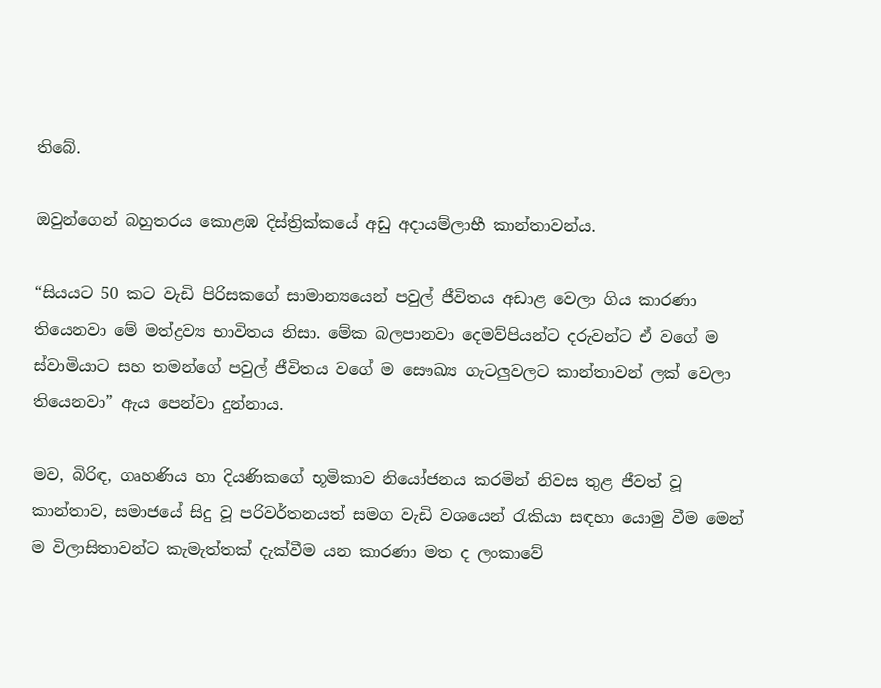තිබේ.

ඔවුන්ගෙන් බහුතරය කොළඹ දිස්ත්‍රික්කයේ අඩු අදායම්ලාභී කාන්තාවන්ය.

“සියයට 50 කට වැඩි පිරිසකගේ සාමාන්‍යයෙන් පවුල් ජීවිතය අඩාළ වෙලා ගිය කාරණා තියෙනවා මේ මත්ද්‍රව්‍ය භාවිතය නිසා. මේක බලපානවා දෙමව්පියන්ට දරුවන්ට ඒ වගේ ම ස්වාමියාට සහ තමන්ගේ පවුල් ජීවිතය වගේ ම සෞඛ්‍ය ගැටලුවලට කාන්තාවන් ලක් වෙලා තියෙනවා” ඇය පෙන්වා දුන්නාය.

මව, බිරිඳ, ගෘහණිය හා දියණිකගේ භූමිකාව නියෝජනය කරමින් නිවස තුළ ජීවත් වූ කාන්තාව, සමාජයේ සිදු වූ පරිවර්තනයත් සමග වැඩි වශයෙන් රැකියා සඳහා යොමු වීම මෙන් ම විලාසිතාවන්ට කැමැත්තක් දැක්වීම යන කාරණා මත ද ලංකාවේ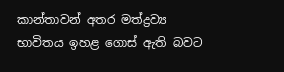කාන්තාවන් අතර මත්ද්‍රව්‍ය භාවිතය ඉහළ ගොස් ඇති බවට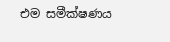එම සමීක්ෂණය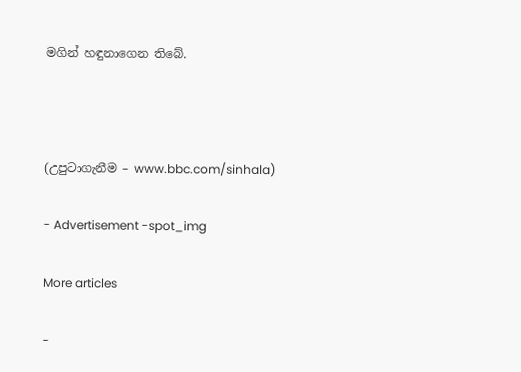මගින් හඳුනාගෙන තිබේ.



(උපුටාගැනීම – www.bbc.com/sinhala)

- Advertisement -spot_img

More articles

-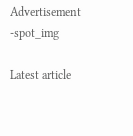Advertisement -spot_img

Latest article